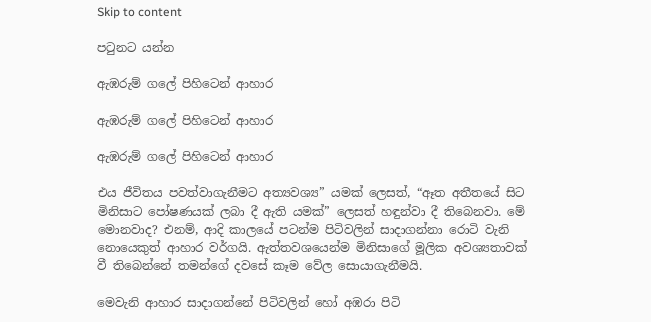Skip to content

පටුනට යන්න

ඇඹරුම් ගලේ පිහිටෙන් ආහාර

ඇඹරුම් ගලේ පිහිටෙන් ආහාර

ඇඹරුම් ගලේ පිහිටෙන් ආහාර

එය ජීවිතය පවත්වාගැනීමට අත්‍යවශ්‍ය” යමක් ලෙසත්, “ඈත අතීතයේ සිට මිනිසාට පෝෂණයක් ලබා දී ඇති යමක්” ලෙසත් හඳුන්වා දී තිබෙනවා. මේ මොනවාද? එනම්, ආදි කාලයේ පටන්ම පිටිවලින් සාදාගන්නා රොටි වැනි නොයෙකුත් ආහාර වර්ගයි. ඇත්තවශයෙන්ම මිනිසාගේ මූලික අවශ්‍යතාවක් වී තිබෙන්නේ තමන්ගේ දවසේ කෑම වේල සොයාගැනීමයි.

මෙවැනි ආහාර සාදාගන්නේ පිටිවලින් හෝ අඹරා පිටි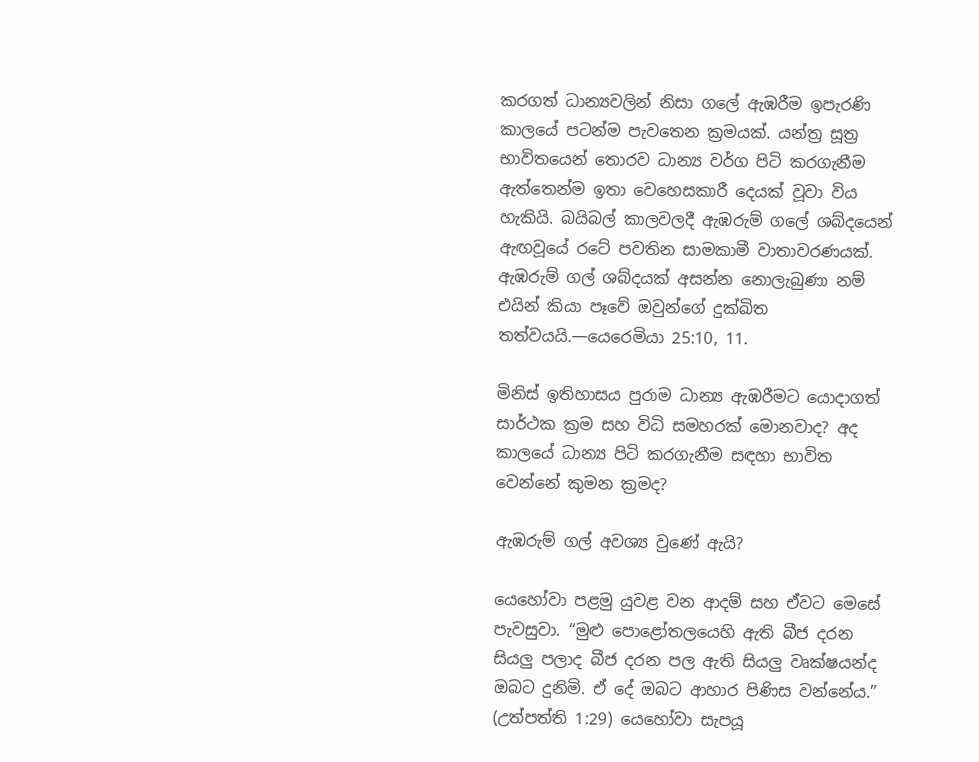කරගත් ධාන්‍යවලින් නිසා ගලේ ඇඹරීම ඉපැරණි කාලයේ පටන්ම පැවතෙන ක්‍රමයක්. යන්ත්‍ර සූත්‍ර භාවිතයෙන් තොරව ධාන්‍ය වර්ග පිටි කරගැනීම ඇත්තෙන්ම ඉතා වෙහෙසකාරී දෙයක් වූවා විය හැකියි. බයිබල් කාලවලදී ඇඹරුම් ගලේ ශබ්දයෙන් ඇඟවූයේ රටේ පවතින සාමකාමී වාතාවරණයක්. ඇඹරුම් ගල් ශබ්දයක් අසන්න නොලැබුණා නම් එයින් කියා පෑවේ ඔවුන්ගේ දුක්ඛිත තත්වයයි.—යෙරෙමියා 25:10, 11.

මිනිස් ඉතිහාසය පුරාම ධාන්‍ය ඇඹරීමට යොදාගත් සාර්ථක ක්‍රම සහ විධි සමහරක් මොනවාද? අද කාලයේ ධාන්‍ය පිටි කරගැනීම සඳහා භාවිත වෙන්නේ කුමන ක්‍රමද?

ඇඹරුම් ගල් අවශ්‍ය වුණේ ඇයි?

යෙහෝවා පළමු යුවළ වන ආදම් සහ ඒවට මෙසේ පැවසුවා. “මුළු පොළෝතලයෙහි ඇති බීජ දරන සියලු පලාද බීජ දරන පල ඇති සියලු වෘක්ෂයන්ද ඔබට දුනිමි. ඒ දේ ඔබට ආහාර පිණිස වන්නේය.” (උත්පත්ති 1:29) යෙහෝවා සැපයූ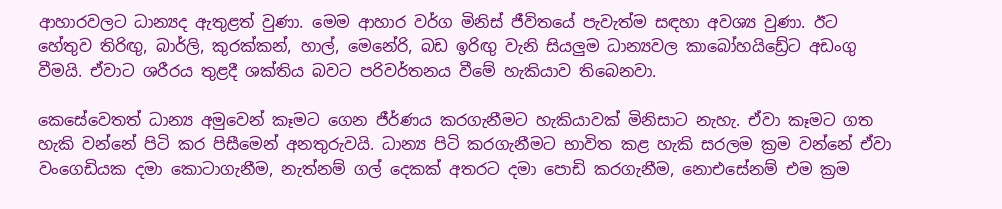ආහාරවලට ධාන්‍යද ඇතුළත් වුණා. මෙම ආහාර වර්ග මිනිස් ජීවිතයේ පැවැත්ම සඳහා අවශ්‍ය වුණා. ඊට හේතුව තිරිඟු, බාර්ලි, කුරක්කන්, හාල්, මෙනේරි, බඩ ඉරිඟු වැනි සියලුම ධාන්‍යවල කාබෝහයිඩ්‍රේට අඩංගු වීමයි. ඒවාට ශරීරය තුළදී ශක්තිය බවට පරිවර්තනය වීමේ හැකියාව තිබෙනවා.

කෙසේවෙතත් ධාන්‍ය අමුවෙන් කෑමට ගෙන ජීර්ණය කරගැනීමට හැකියාවක් මිනිසාට නැහැ. ඒවා කෑමට ගත හැකි වන්නේ පිටි කර පිසීමෙන් අනතුරුවයි. ධාන්‍ය පිටි කරගැනීමට භාවිත කළ හැකි සරලම ක්‍රම වන්නේ ඒවා වංගෙඩියක දමා කොටාගැනීම, නැත්නම් ගල් දෙකක් අතරට දමා පොඩි කරගැනීම, නොඑසේනම් එම ක්‍රම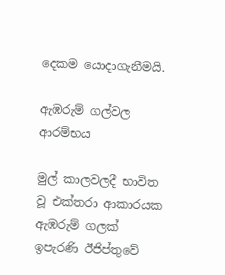දෙකම යොදාගැනීමයි.

ඇඹරුම් ගල්වල ආරම්භය

මුල් කාලවලදී භාවිත වූ එක්තරා ආකාරයක ඇඹරුම් ගලක් ඉපැරණි ඊජිප්තුවේ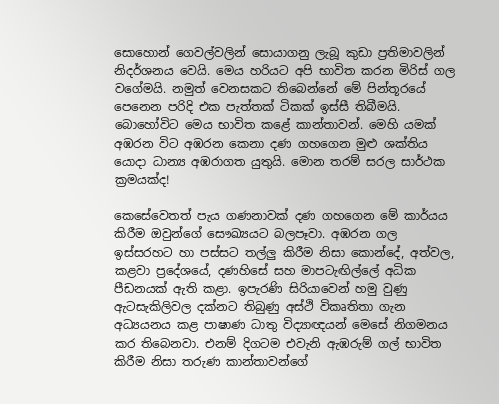සොහොන් ගෙවල්වලින් සොයාගනු ලැබූ කුඩා ප්‍රතිමාවලින් නිදර්ශනය වෙයි. මෙය හරියට අපි භාවිත කරන මිරිස් ගල වගේමයි. නමුත් වෙනසකට තිබෙන්නේ මේ පින්තූරයේ පෙනෙන පරිදි එක පැත්තක් ටිකක් ඉස්සී තිබීමයි. බොහෝවිට මෙය භාවිත කළේ කාන්තාවන්. මෙහි යමක් අඹරන විට අඹරන කෙනා දණ ගහගෙන මුළු ශක්තිය යොදා ධාන්‍ය අඹරාගත යුතුයි. මොන තරම් සරල සාර්ථක ක්‍රමයක්ද!

කෙසේවෙතත් පැය ගණනාවක් දණ ගහගෙන මේ කාර්යය කිරීම ඔවුන්ගේ සෞඛ්‍යයට බලපෑවා. අඹරන ගල ඉස්සරහට හා පස්සට තල්ලු කිරීම නිසා කොන්දේ, අත්වල, කළවා ප්‍රදේශයේ, දණහිසේ සහ මාපටැඟිල්ලේ අධික පීඩනයක් ඇති කළා. ඉපැරණි සිරියාවෙන් හමු වුණු ඇටසැකිලිවල දක්නට තිබුණු අස්ථි විකෘතිතා ගැන අධ්‍යයනය කළ පාෂාණ ධාතු විද්‍යාඥයන් මෙසේ නිගමනය කර තිබෙනවා. එනම් දිගටම එවැනි ඇඹරුම් ගල් භාවිත කිරීම නිසා තරුණ කාන්තාවන්ගේ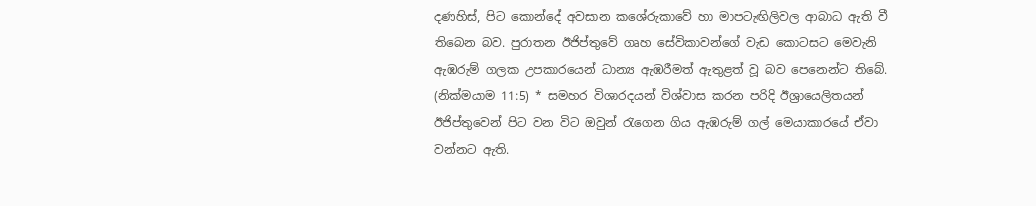දණහිස්, පිට කොන්දේ අවසාන කශේරුකාවේ හා මාපටැඟිලිවල ආබාධ ඇති වී තිබෙන බව. පුරාතන ඊජිප්තුවේ ගෘහ සේවිකාවන්ගේ වැඩ කොටසට මෙවැනි ඇඹරුම් ගලක උපකාරයෙන් ධාන්‍ය ඇඹරීමත් ඇතුළත් වූ බව පෙනෙන්ට තිබේ. (නික්මයාම 11:5) * සමහර විශාරදයන් විශ්වාස කරන පරිදි ඊශ්‍රායෙලිතයන් ඊජිප්තුවෙන් පිට වන විට ඔවුන් රැගෙන ගිය ඇඹරුම් ගල් මෙයාකාරයේ ඒවා වන්නට ඇති.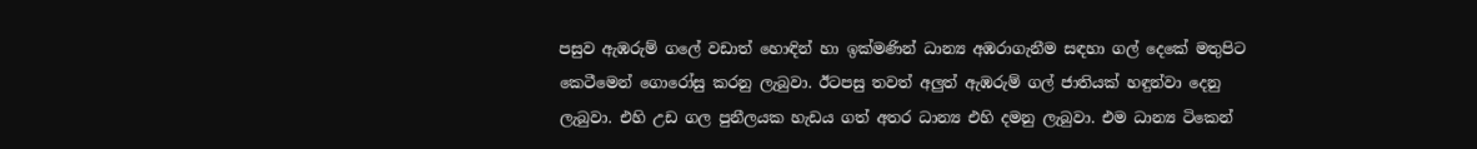පසුව ඇඹරුම් ගලේ වඩාත් හොඳින් හා ඉක්මණින් ධාන්‍ය අඹරාගැනීම සඳහා ගල් දෙකේ මතුපිට කෙටීමෙන් ගොරෝසු කරනු ලැබුවා. ඊටපසු තවත් අලුත් ඇඹරුම් ගල් ජාතියක් හඳුන්වා දෙනු ලැබුවා. එහි උඩ ගල පුනීලයක හැඩය ගත් අතර ධාන්‍ය එහි දමනු ලැබුවා. එම ධාන්‍ය ටිකෙන්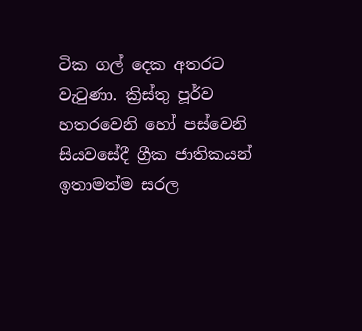ටික ගල් දෙක අතරට වැටුණා. ක්‍රිස්තු පූර්ව හතරවෙනි හෝ පස්වෙනි සියවසේදී ග්‍රීක ජාතිකයන් ඉතාමත්ම සරල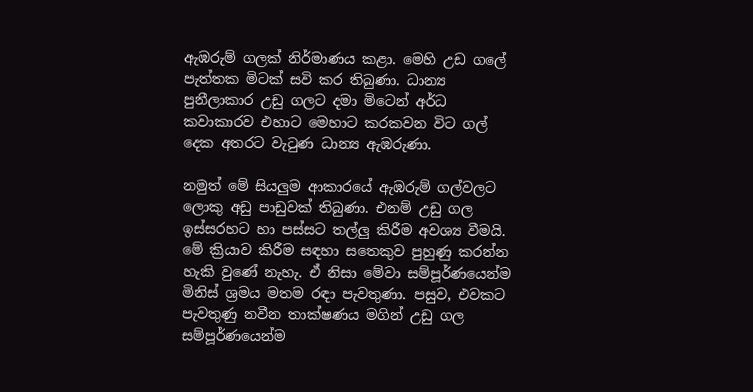ඇඹරුම් ගලක් නිර්මාණය කළා. මෙහි උඩ ගලේ පැත්තක මිටක් සවි කර තිබුණා. ධාන්‍ය පුනීලාකාර උඩු ගලට දමා මිටෙන් අර්ධ කවාකාරව එහාට මෙහාට කරකවන විට ගල් දෙක අතරට වැටුණ ධාන්‍ය ඇඹරුණා.

නමුත් මේ සියලුම ආකාරයේ ඇඹරුම් ගල්වලට ලොකු අඩු පාඩුවක් තිබුණා. එනම් උඩු ගල ඉස්සරහට හා පස්සට තල්ලු කිරීම අවශ්‍ය වීමයි. මේ ක්‍රියාව කිරීම සඳහා සතෙකුව පුහුණු කරන්න හැකි වුණේ නැහැ. ඒ නිසා මේවා සම්පූර්ණයෙන්ම මිනිස් ශ්‍රමය මතම රඳා පැවතුණා. පසුව, එවකට පැවතුණු නවීන තාක්ෂණය මගින් උඩු ගල සම්පූර්ණයෙන්ම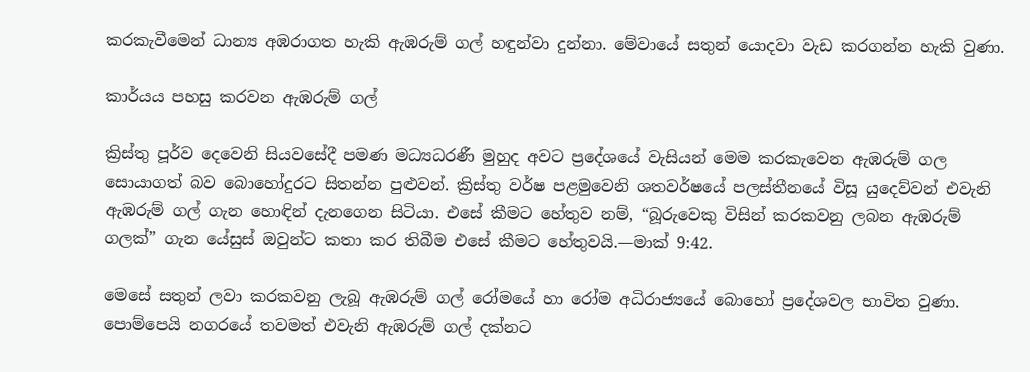කරකැවීමෙන් ධාන්‍ය අඹරාගත හැකි ඇඹරුම් ගල් හඳුන්වා දුන්නා. මේවායේ සතුන් යොදවා වැඩ කරගන්න හැකි වුණා.

කාර්යය පහසු කරවන ඇඹරුම් ගල්

ක්‍රිස්තු පූර්ව දෙවෙනි සියවසේදී පමණ මධ්‍යධරණී මුහුද අවට ප්‍රදේශයේ වැසියන් මෙම කරකැවෙන ඇඹරුම් ගල සොයාගත් බව බොහෝදුරට සිතන්න පුළුවන්. ක්‍රිස්තු වර්ෂ පළමුවෙනි ශතවර්ෂයේ පලස්තීනයේ විසූ යුදෙව්වන් එවැනි ඇඹරුම් ගල් ගැන හොඳින් දැනගෙන සිටියා. එසේ කීමට හේතුව නම්, “බූරුවෙකු විසින් කරකවනු ලබන ඇඹරුම් ගලක්” ගැන යේසුස් ඔවුන්ට කතා කර තිබීම එසේ කීමට හේතුවයි.—මාක් 9:42.

මෙසේ සතුන් ලවා කරකවනු ලැබූ ඇඹරුම් ගල් රෝමයේ හා රෝම අධිරාජ්‍යයේ බොහෝ ප්‍රදේශවල භාවිත වුණා. පොම්පෙයි නගරයේ තවමත් එවැනි ඇඹරුම් ගල් දක්නට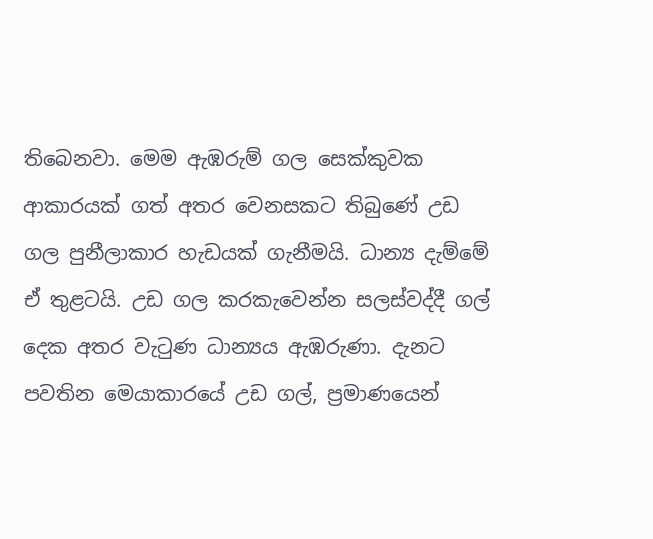තිබෙනවා. මෙම ඇඹරුම් ගල සෙක්කුවක ආකාරයක් ගත් අතර වෙනසකට තිබුණේ උඩ ගල පුනීලාකාර හැඩයක් ගැනීමයි. ධාන්‍ය දැම්මේ ඒ තුළටයි. උඩ ගල කරකැවෙන්න සලස්වද්දී ගල් දෙක අතර වැටුණ ධාන්‍යය ඇඹරුණා. දැනට පවතින මෙයාකාරයේ උඩ ගල්, ප්‍රමාණයෙන්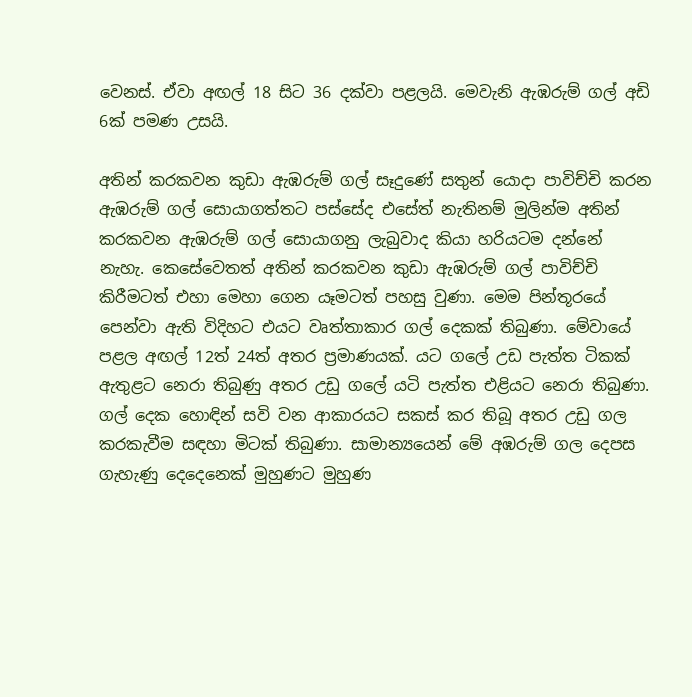වෙනස්. ඒවා අඟල් 18 සිට 36 දක්වා පළලයි. මෙවැනි ඇඹරුම් ගල් අඩි 6ක් පමණ උසයි.

අතින් කරකවන කුඩා ඇඹරුම් ගල් සෑදුණේ සතුන් යොදා පාවිච්චි කරන ඇඹරුම් ගල් සොයාගත්තට පස්සේද එසේත් නැතිනම් මුලින්ම අතින් කරකවන ඇඹරුම් ගල් සොයාගනු ලැබුවාද කියා හරියටම දන්නේ නැහැ. කෙසේවෙතත් අතින් කරකවන කුඩා ඇඹරුම් ගල් පාවිච්චි කිරීමටත් එහා මෙහා ගෙන යෑමටත් පහසු වුණා. මෙම පින්තූරයේ පෙන්වා ඇති විදිහට එයට වෘත්තාකාර ගල් දෙකක් තිබුණා. මේවායේ පළල අඟල් 12ත් 24ත් අතර ප්‍රමාණයක්. යට ගලේ උඩ පැත්ත ටිකක් ඇතුළට නෙරා තිබුණු අතර උඩු ගලේ යටි පැත්ත එළියට නෙරා තිබුණා. ගල් දෙක හොඳින් සවි වන ආකාරයට සකස් කර තිබූ අතර උඩු ගල කරකැවීම සඳහා මිටක් තිබුණා. සාමාන්‍යයෙන් මේ අඹරුම් ගල දෙපස ගැහැණු දෙදෙනෙක් මුහුණට මුහුණ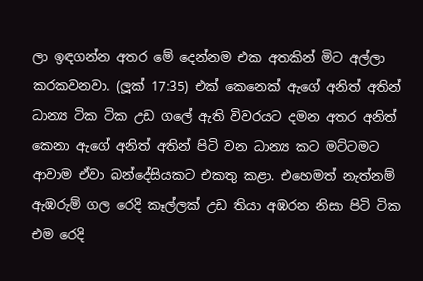ලා ඉඳගන්න අතර මේ දෙන්නම එක අතකින් මිට අල්ලා කරකවනවා. (ලූක් 17:35) එක් කෙනෙක් ඇගේ අනිත් අතින් ධාන්‍ය ටික ටික උඩ ගලේ ඇති විවරයට දමන අතර අනිත් කෙනා ඇගේ අනිත් අතින් පිටි වන ධාන්‍ය කට මට්ටමට ආවාම ඒවා බන්දේසියකට එකතු කළා. එහෙමත් නැත්නම් ඇඹරුම් ගල රෙදි කෑල්ලක් උඩ තියා අඹරන නිසා පිටි ටික එම රෙදි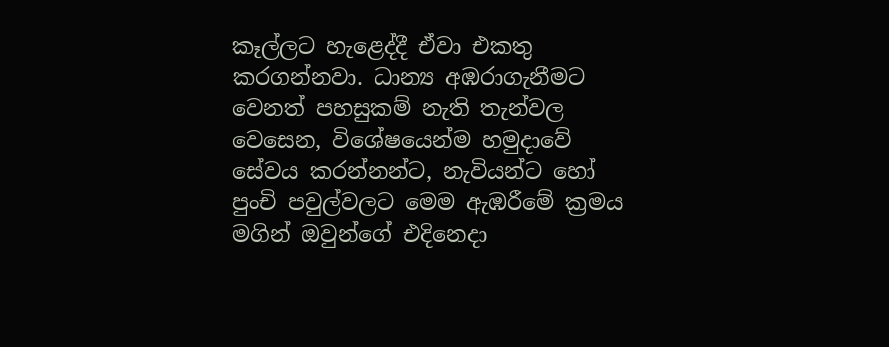කෑල්ලට හැළෙද්දී ඒවා එකතු කරගන්නවා. ධාන්‍ය අඹරාගැනීමට වෙනත් පහසුකම් නැති තැන්වල වෙසෙන, විශේෂයෙන්ම හමුදාවේ සේවය කරන්නන්ට, නැවියන්ට හෝ පුංචි පවුල්වලට මෙම ඇඹරීමේ ක්‍රමය මගින් ඔවුන්ගේ එදිනෙදා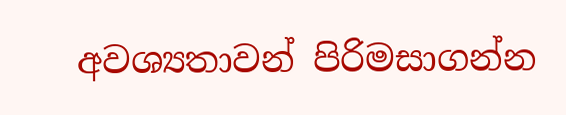අවශ්‍යතාවන් පිරිමසාගන්න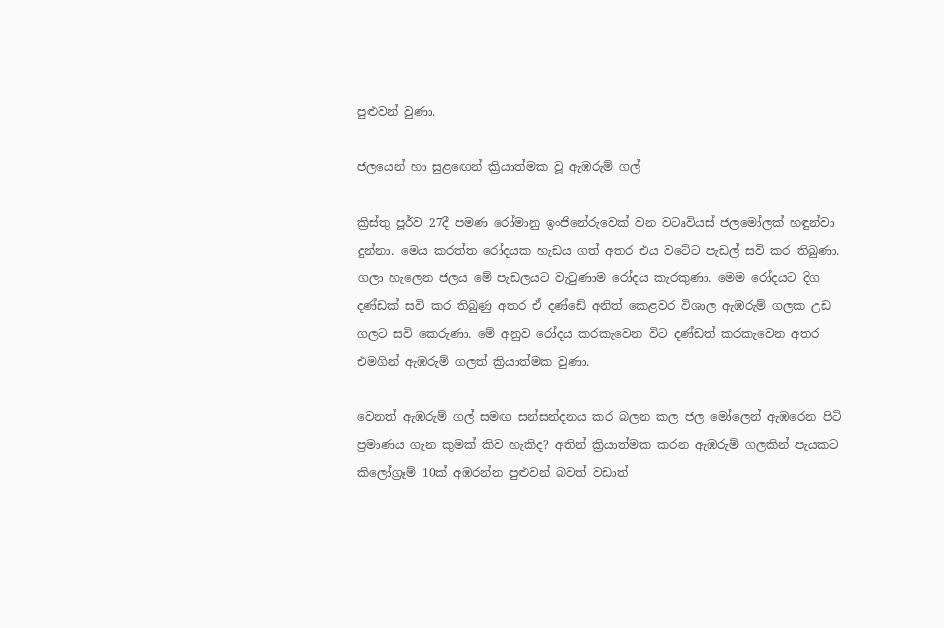පුළුවන් වුණා.

ජලයෙන් හා සුළඟෙන් ක්‍රියාත්මක වූ ඇඹරුම් ගල්

ක්‍රිස්තු පූර්ව 27දී පමණ රෝමානු ඉංජිනේරුවෙක් වන වටෘවියස් ජලමෝලක් හඳුන්වා දුන්නා. මෙය කරත්ත රෝදයක හැඩය ගත් අතර එය වටේට පැඩල් සවි කර තිබුණා. ගලා හැලෙන ජලය මේ පැඩලයට වැටුණාම රෝදය කැරකුණා. මෙම රෝදයට දිග දණ්ඩක් සවි කර තිබුණු අතර ඒ දණ්ඩේ අනිත් කෙළවර විශාල ඇඹරුම් ගලක උඩ ගලට සවි කෙරුණා. මේ අනුව රෝදය කරකැවෙන විට දණ්ඩත් කරකැවෙන අතර එමගින් ඇඹරුම් ගලත් ක්‍රියාත්මක වුණා.

වෙනත් ඇඹරුම් ගල් සමඟ සන්සන්දනය කර බලන කල ජල මෝලෙන් ඇඹරෙන පිටි ප්‍රමාණය ගැන කුමක් කිව හැකිද? අතින් ක්‍රියාත්මක කරන ඇඹරුම් ගලකින් පැයකට කිලෝග්‍රෑම් 10ක් අඹරන්න පුළුවන් බවත් වඩාත්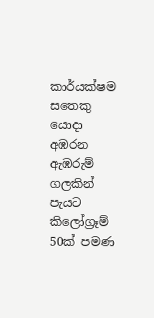කාර්යක්ෂම සතෙකු යොදා අඹරන ඇඹරුම් ගලකින් පැයට කිලෝග්‍රෑම් 50ක් පමණ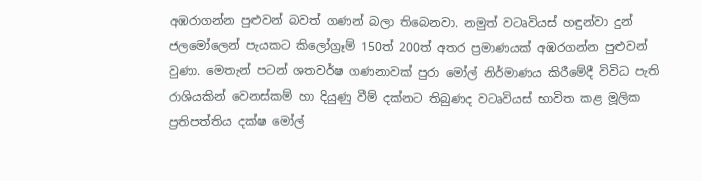අඹරාගන්න පුළුවන් බවත් ගණන් බලා තිබෙනවා. නමුත් වටෘවියස් හඳුන්වා දුන් ජලමෝලෙන් පැයකට කිලෝග්‍රෑම් 150ත් 200ත් අතර ප්‍රමාණයක් අඹරගන්න පුළුවන් වුණා. මෙතැන් පටන් ශතවර්ෂ ගණනාවක් පුරා මෝල් නිර්මාණය කිරීමේදී විවිධ පැති රාශියකින් වෙනස්කම් හා දියුණු වීම් දක්නට තිබුණද වටෘවියස් භාවිත කළ මූලික ප්‍රතිපත්තිය දක්ෂ මෝල්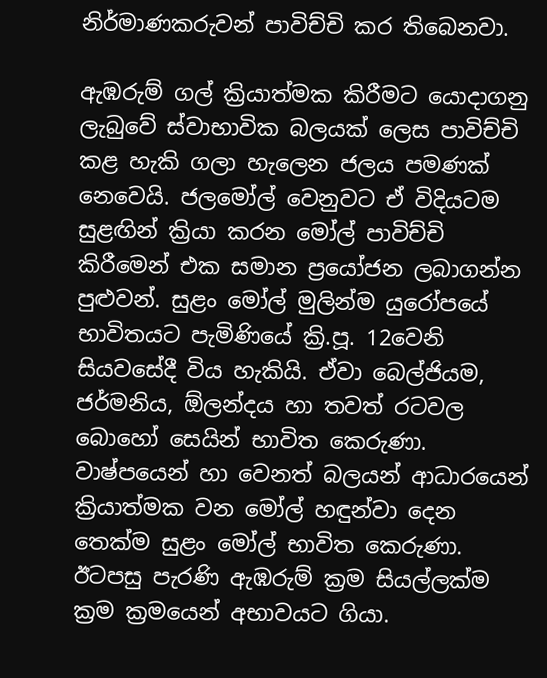නිර්මාණකරුවන් පාවිච්චි කර තිබෙනවා.

ඇඹරුම් ගල් ක්‍රියාත්මක කිරීමට යොදාගනු ලැබුවේ ස්වාභාවික බලයක් ලෙස පාවිච්චි කළ හැකි ගලා හැලෙන ජලය පමණක් නෙවෙයි. ජලමෝල් වෙනුවට ඒ විදියටම සුළඟින් ක්‍රියා කරන මෝල් පාවිච්චි කිරීමෙන් එක සමාන ප්‍රයෝජන ලබාගන්න පුළුවන්. සුළං මෝල් මුලින්ම යුරෝපයේ භාවිතයට පැමිණියේ ක්‍රි.පූ. 12වෙනි සියවසේදී විය හැකියි. ඒවා බෙල්ජියම, ජර්මනිය, ඕලන්දය හා තවත් රටවල බොහෝ සෙයින් භාවිත කෙරුණා. වාෂ්පයෙන් හා වෙනත් බලයන් ආධාරයෙන් ක්‍රියාත්මක වන මෝල් හඳුන්වා දෙන තෙක්ම සුළං මෝල් භාවිත කෙරුණා. ඊටපසු පැරණි ඇඹරුම් ක්‍රම සියල්ලක්ම ක්‍රම ක්‍රමයෙන් අභාවයට ගියා.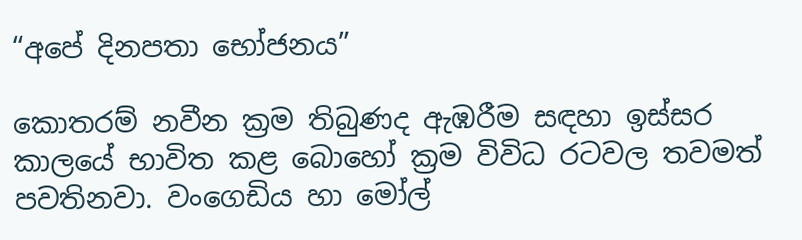“අපේ දිනපතා භෝජනය”

කොතරම් නවීන ක්‍රම තිබුණද ඇඹරීම සඳහා ඉස්සර කාලයේ භාවිත කළ බොහෝ ක්‍රම විවිධ රටවල තවමත් පවතිනවා. වංගෙඩිය හා මෝල්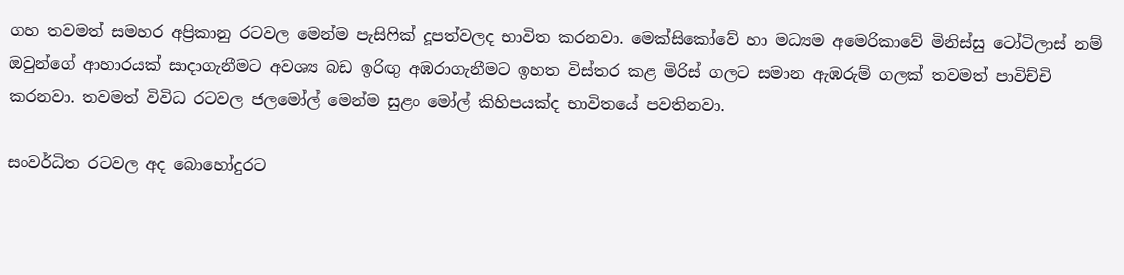ගහ තවමත් සමහර අප්‍රිකානු රටවල මෙන්ම පැසිෆික් දූපත්වලද භාවිත කරනවා. මෙක්සිකෝවේ හා මධ්‍යම අමෙරිකාවේ මිනිස්සු ටෝටිලාස් නම් ඔවුන්ගේ ආහාරයක් සාදාගැනීමට අවශ්‍ය බඩ ඉරිඟු අඹරාගැනීමට ඉහත විස්තර කළ මිරිස් ගලට සමාන ඇඹරුම් ගලක් තවමත් පාවිච්චි කරනවා. තවමත් විවිධ රටවල ජලමෝල් මෙන්ම සුළං මෝල් කිහිපයක්ද භාවිතයේ පවතිනවා.

සංවර්ධිත රටවල අද බොහෝදුරට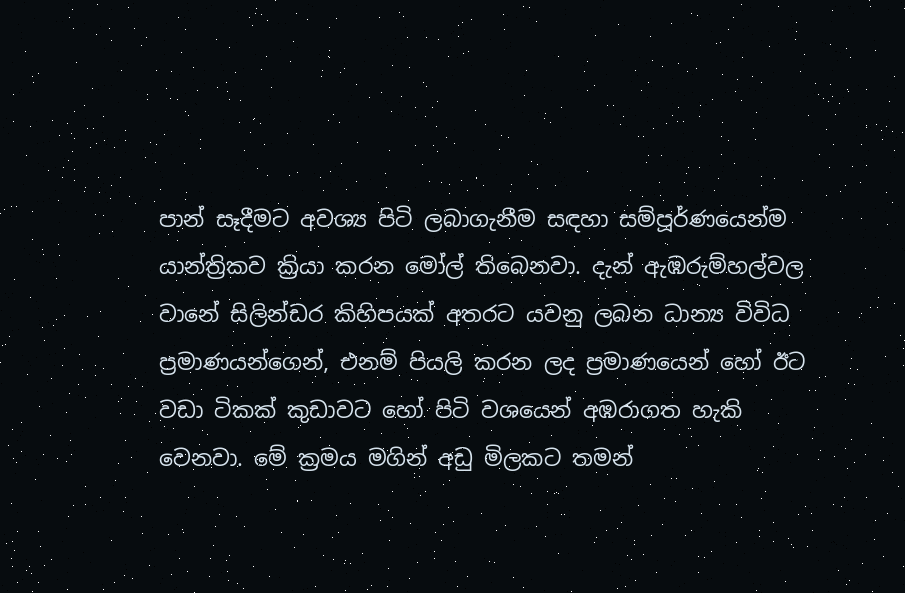පාන් සෑදීමට අවශ්‍ය පිටි ලබාගැනීම සඳහා සම්පූර්ණයෙන්ම යාන්ත්‍රිකව ක්‍රියා කරන මෝල් තිබෙනවා. දැන් ඇඹරුම්හල්වල වානේ සිලින්ඩර කිහිපයක් අතරට යවනු ලබන ධාන්‍ය විවිධ ප්‍රමාණයන්ගෙන්, එනම් පියලි කරන ලද ප්‍රමාණයෙන් හෝ ඊට වඩා ටිකක් කුඩාවට හෝ පිටි වශයෙන් අඹරාගත හැකි වෙනවා. මේ ක්‍රමය මගින් අඩු මිලකට තමන්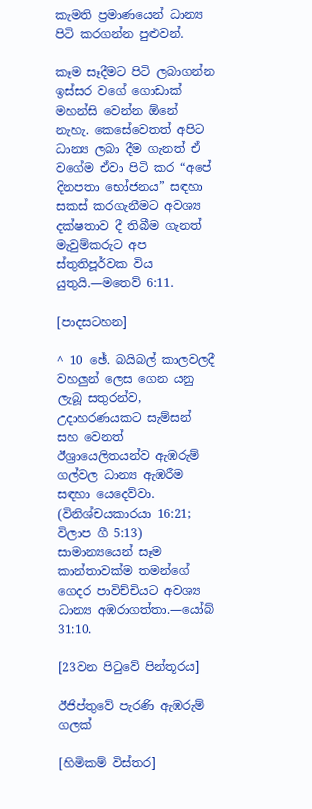කැමති ප්‍රමාණයෙන් ධාන්‍ය පිටි කරගන්න පුළුවන්.

කෑම සෑදීමට පිටි ලබාගන්න ඉස්සර වගේ ගොඩාක් මහන්සි වෙන්න ඕනේ නැහැ. කෙසේවෙතත් අපිට ධාන්‍ය ලබා දීම ගැනත් ඒ වගේම ඒවා පිටි කර “අපේ දිනපතා භෝජනය” සඳහා සකස් කරගැනීමට අවශ්‍ය දක්ෂතාව දී තිබීම ගැනත් මැවුම්කරුට අප ස්තුතිපූර්වක විය යුතුයි.—මතෙව් 6:11.

[පාදසටහන]

^ 10 ඡේ. බයිබල් කාලවලදී වහලුන් ලෙස ගෙන යනු ලැබූ සතුරන්ව, උදාහරණයකට සැම්සන් සහ වෙනත් ඊශ්‍රායෙලිතයන්ව ඇඹරුම් ගල්වල ධාන්‍ය ඇඹරීම සඳහා යෙදෙව්වා. (විනිශ්චයකාරයා 16:21; විලාප ගී 5:13) සාමාන්‍යයෙන් සෑම කාන්තාවක්ම තමන්ගේ ගෙදර පාවිච්චියට අවශ්‍ය ධාන්‍ය අඹරාගත්තා.—යෝබ් 31:10.

[23වන පිටුවේ පින්තූරය]

ඊජිප්තුවේ පැරණි ඇඹරුම් ගලක්

[හිමිකම් විස්තර]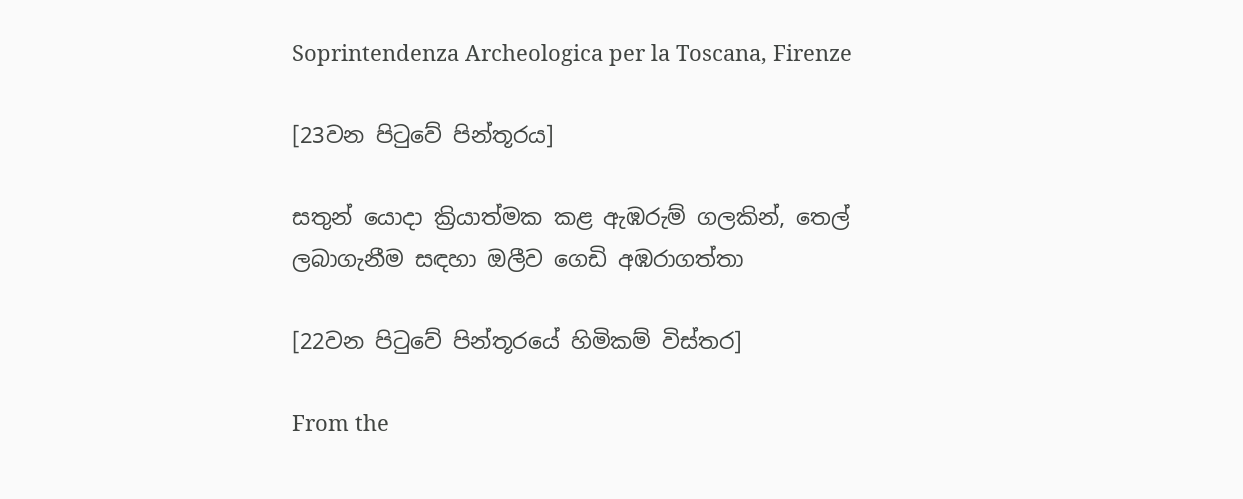Soprintendenza Archeologica per la Toscana, Firenze

[23වන පිටුවේ පින්තූරය]

සතුන් යොදා ක්‍රියාත්මක කළ ඇඹරුම් ගලකින්, තෙල් ලබාගැනීම සඳහා ඔලීව ගෙඩි අඹරාගත්තා

[22වන පිටුවේ පින්තූරයේ හිමිකම් විස්තර]

From the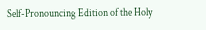Self-Pronouncing Edition of the Holy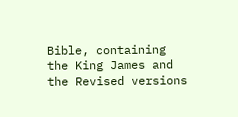Bible, containing the King James and the Revised versions